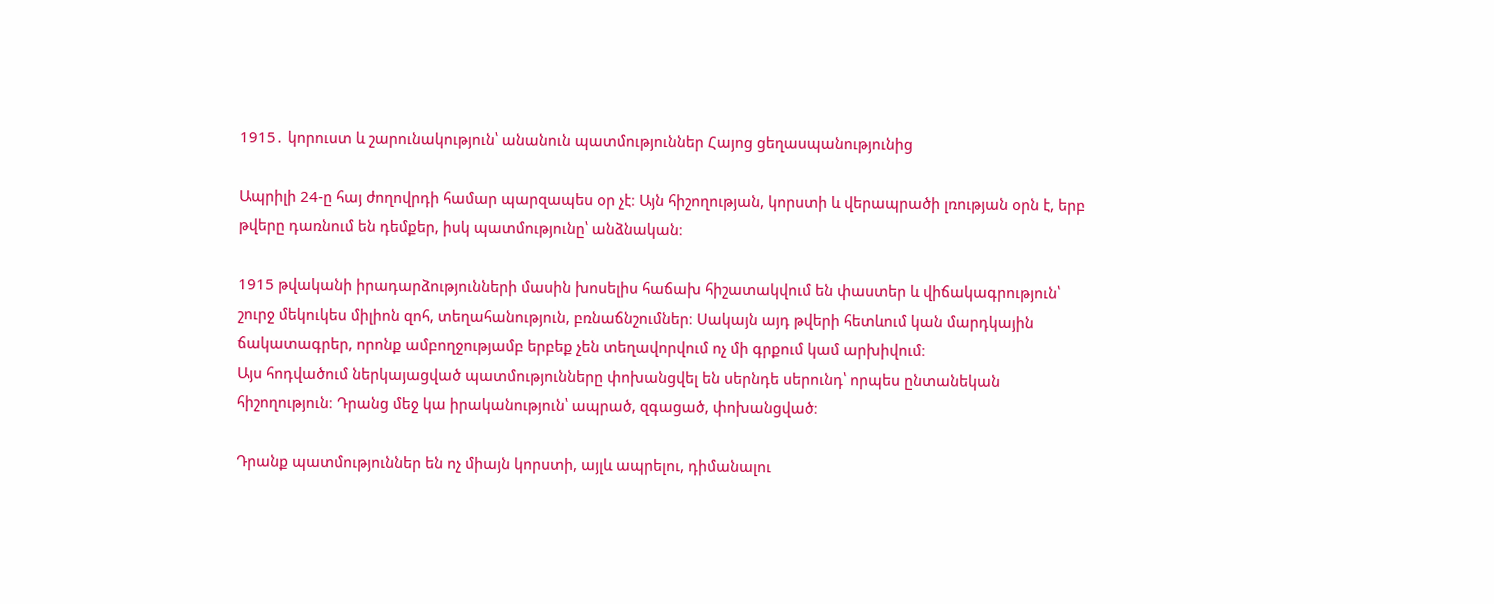1915․ կորուստ և շարունակություն՝ անանուն պատմություններ Հայոց ցեղասպանությունից

Ապրիլի 24-ը հայ ժողովրդի համար պարզապես օր չէ։ Այն հիշողության, կորստի և վերապրածի լռության օրն է, երբ թվերը դառնում են դեմքեր, իսկ պատմությունը՝ անձնական։

1915 թվականի իրադարձությունների մասին խոսելիս հաճախ հիշատակվում են փաստեր և վիճակագրություն՝ շուրջ մեկուկես միլիոն զոհ, տեղահանություն, բռնաճնշումներ։ Սակայն այդ թվերի հետևում կան մարդկային ճակատագրեր, որոնք ամբողջությամբ երբեք չեն տեղավորվում ոչ մի գրքում կամ արխիվում։
Այս հոդվածում ներկայացված պատմությունները փոխանցվել են սերնդե սերունդ՝ որպես ընտանեկան հիշողություն։ Դրանց մեջ կա իրականություն՝ ապրած, զգացած, փոխանցված։

Դրանք պատմություններ են ոչ միայն կորստի, այլև ապրելու, դիմանալու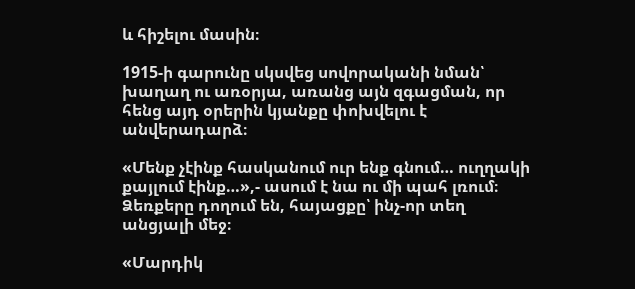և հիշելու մասին։

1915-ի գարունը սկսվեց սովորականի նման՝ խաղաղ ու առօրյա, առանց այն զգացման, որ հենց այդ օրերին կյանքը փոխվելու է անվերադարձ։

«Մենք չէինք հասկանում ուր ենք գնում… ուղղակի քայլում էինք…»,- ասում է նա ու մի պահ լռում։ Ձեռքերը դողում են, հայացքը՝ ինչ-որ տեղ անցյալի մեջ։

«Մարդիկ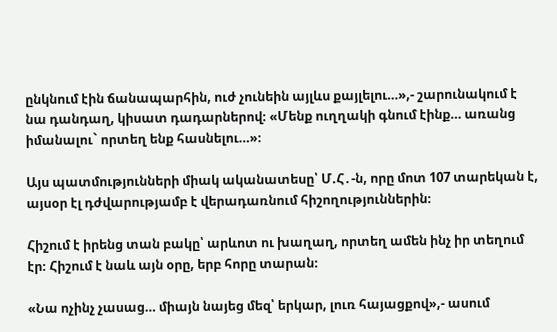ընկնում էին ճանապարհին, ուժ չունեին այլևս քայլելու…»,- շարունակում է նա դանդաղ, կիսատ դադարներով։ «Մենք ուղղակի գնում էինք… առանց իմանալու` որտեղ ենք հասնելու…»։

Այս պատմությունների միակ ականատեսը՝ Մ.Հ․-ն, որը մոտ 107 տարեկան է, այսօր էլ դժվարությամբ է վերադառնում հիշողություններին։

Հիշում է իրենց տան բակը՝ արևոտ ու խաղաղ, որտեղ ամեն ինչ իր տեղում էր։ Հիշում է նաև այն օրը, երբ հորը տարան։

«Նա ոչինչ չասաց… միայն նայեց մեզ՝ երկար, լուռ հայացքով»,- ասում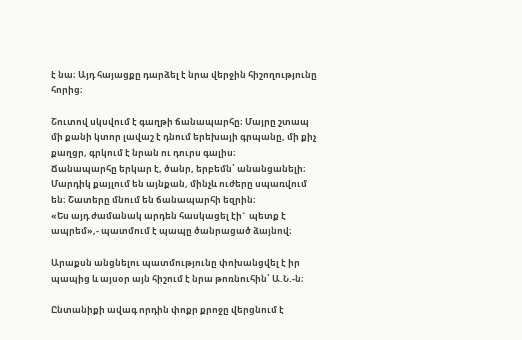է նա։ Այդ հայացքը դարձել է նրա վերջին հիշողությունը հորից։

Շուտով սկսվում է գաղթի ճանապարհը։ Մայրը շտապ մի քանի կտոր լավաշ է դնում երեխայի գրպանը, մի քիչ քաղցր, գրկում է նրան ու դուրս գալիս։
Ճանապարհը երկար է, ծանր, երբեմն՝ անանցանելի։ Մարդիկ քայլում են այնքան, մինչև ուժերը սպառվում են։ Շատերը մնում են ճանապարհի եզրին։
«Ես այդ ժամանակ արդեն հասկացել էի`  պետք է ապրեմ»,- պատմում է պապը ծանրացած ձայնով։

Արաքսն անցնելու պատմությունը փոխանցվել է իր պապից և այսօր այն հիշում է նրա թոռնուհին՝ Ա.Ն.-ն։

Ընտանիքի ավագ որդին փոքր քրոջը վերցնում է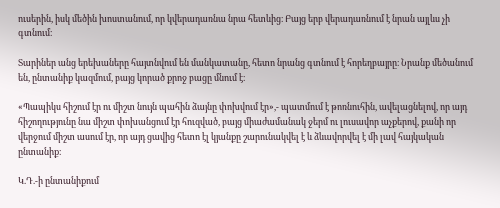ուսերին, իսկ մեծին խոստանում, որ կվերադառնա նրա հետևից։ Բայց երբ վերադառնում է նրան այլևս չի գտնում։

Տարիներ անց երեխաները հայտնվում են մանկատանը, հետո նրանց գտնում է հորեղբայրը։ Նրանք մեծանում են, ընտանիք կազմում, բայց կորած քրոջ բացը մնում է։

«Պապիկս հիշում էր ու միշտ նույն պահին ձայնը փոխվում էր»,- պատմում է թոռնուհին, ավելացնելով, որ այդ հիշողությունը նա միշտ փոխանցում էր հուզված, բայց միաժամանակ ջերմ ու լուսավոր աչքերով, քանի որ վերջում միշտ ասում էր, որ այդ ցավից հետո էլ կյանքը շարունակվել է և ձևավորվել է մի լավ հայկական ընտանիք։

Կ.Դ.-ի ընտանիքում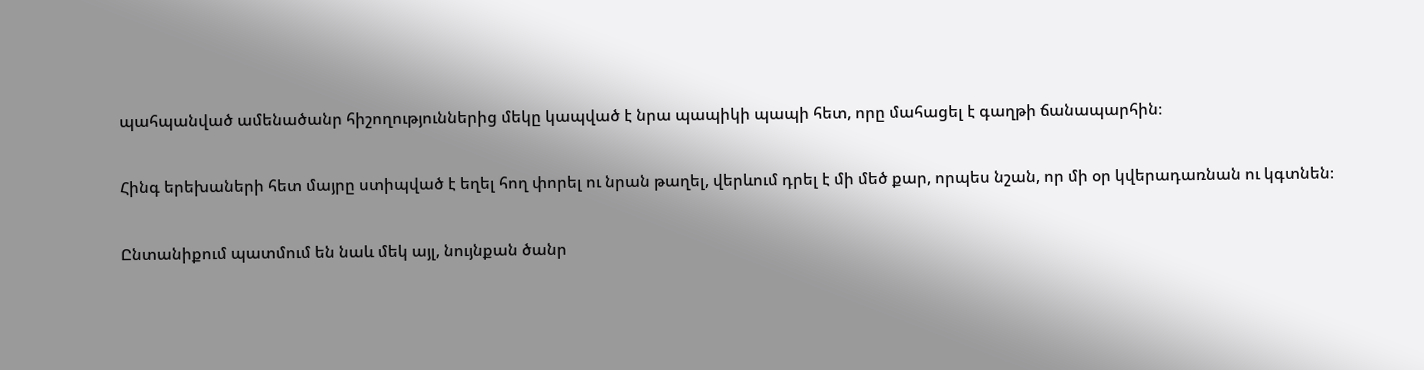պահպանված ամենածանր հիշողություններից մեկը կապված է նրա պապիկի պապի հետ, որը մահացել է գաղթի ճանապարհին։

Հինգ երեխաների հետ մայրը ստիպված է եղել հող փորել ու նրան թաղել, վերևում դրել է մի մեծ քար, որպես նշան, որ մի օր կվերադառնան ու կգտնեն։

Ընտանիքում պատմում են նաև մեկ այլ, նույնքան ծանր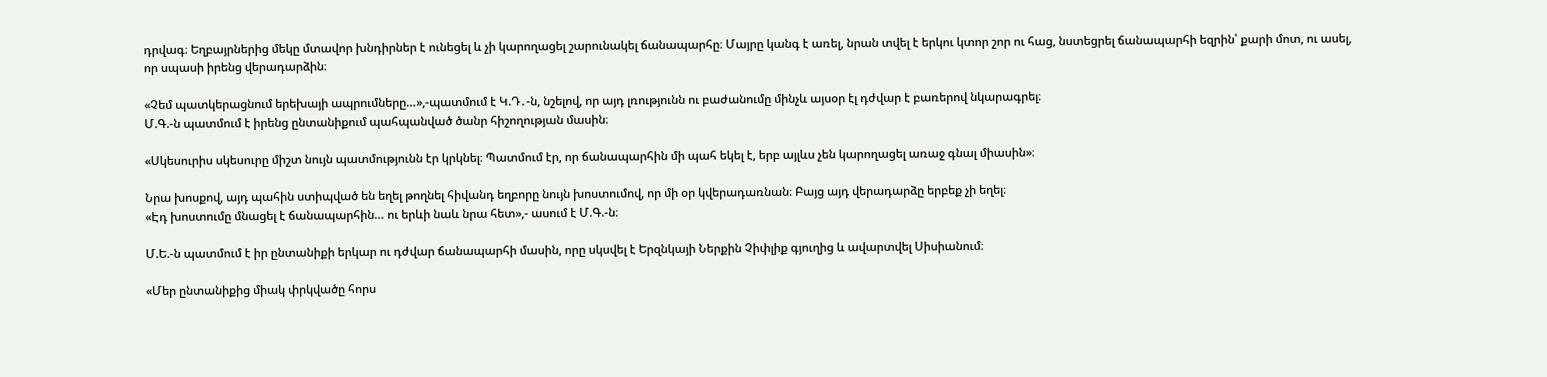դրվագ։ Եղբայրներից մեկը մտավոր խնդիրներ է ունեցել և չի կարողացել շարունակել ճանապարհը։ Մայրը կանգ է առել, նրան տվել է երկու կտոր շոր ու հաց, նստեցրել ճանապարհի եզրին՝ քարի մոտ, ու ասել, որ սպասի իրենց վերադարձին։

«Չեմ պատկերացնում երեխայի ապրումները…»,-պատմում է Կ.Դ․-ն, նշելով, որ այդ լռությունն ու բաժանումը մինչև այսօր էլ դժվար է բառերով նկարագրել։
Մ.Գ.-ն պատմում է իրենց ընտանիքում պահպանված ծանր հիշողության մասին։

«Սկեսուրիս սկեսուրը միշտ նույն պատմությունն էր կրկնել։ Պատմում էր, որ ճանապարհին մի պահ եկել է, երբ այլևս չեն կարողացել առաջ գնալ միասին»։

Նրա խոսքով, այդ պահին ստիպված են եղել թողնել հիվանդ եղբորը նույն խոստումով, որ մի օր կվերադառնան։ Բայց այդ վերադարձը երբեք չի եղել։
«Էդ խոստումը մնացել է ճանապարհին… ու երևի նաև նրա հետ»,- ասում է Մ.Գ.-ն։

Մ.Ե.-ն պատմում է իր ընտանիքի երկար ու դժվար ճանապարհի մասին, որը սկսվել է Երզնկայի Ներքին Չիփլիք գյուղից և ավարտվել Սիսիանում։

«Մեր ընտանիքից միակ փրկվածը հորս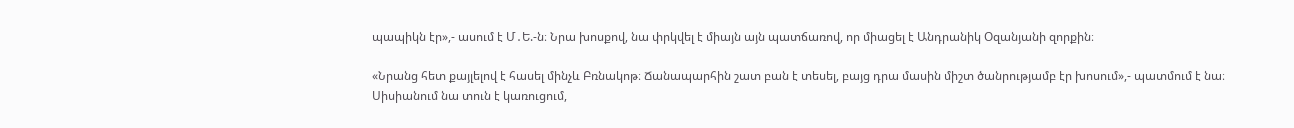պապիկն էր»,- ասում է Մ․Ե.-ն։ Նրա խոսքով, նա փրկվել է միայն այն պատճառով, որ միացել է Անդրանիկ Օզանյանի զորքին։

«Նրանց հետ քայլելով է հասել մինչև Բռնակոթ։ Ճանապարհին շատ բան է տեսել, բայց դրա մասին միշտ ծանրությամբ էր խոսում»,- պատմում է նա։
Սիսիանում նա տուն է կառուցում,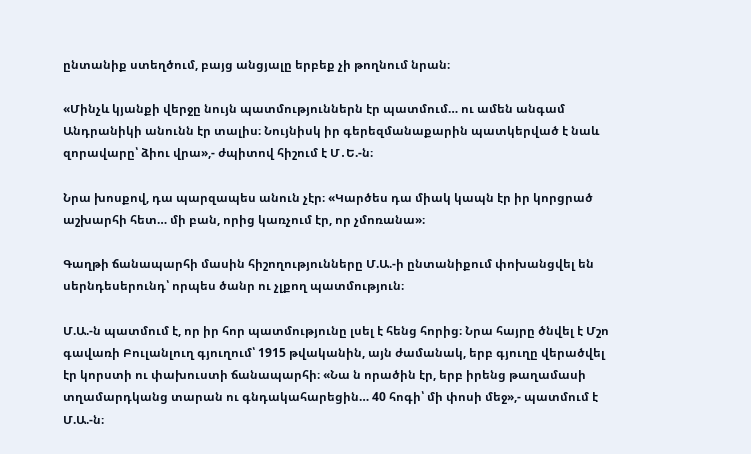ընտանիք ստեղծում, բայց անցյալը երբեք չի թողնում նրան։

«Մինչև կյանքի վերջը նույն պատմություններն էր պատմում… ու ամեն անգամ Անդրանիկի անունն էր տալիս։ Նույնիսկ իր գերեզմանաքարին պատկերված է նաև զորավարը՝ ձիու վրա»,- ժպիտով հիշում է Մ․Ե.-ն։

Նրա խոսքով, դա պարզապես անուն չէր։ «Կարծես դա միակ կապն էր իր կորցրած աշխարհի հետ… մի բան, որից կառչում էր, որ չմոռանա»։

Գաղթի ճանապարհի մասին հիշողությունները Մ.Ա.-ի ընտանիքում փոխանցվել են սերնդեսերունդ՝ որպես ծանր ու չլքող պատմություն։

Մ.Ա.-ն պատմում է, որ իր հոր պատմությունը լսել է հենց հորից։ Նրա հայրը ծնվել է Մշո գավառի Բուլանլուղ գյուղում՝ 1915 թվականին, այն ժամանակ, երբ գյուղը վերածվել էր կորստի ու փախուստի ճանապարհի։ «Նա ն որածին էր, երբ իրենց թաղամասի տղամարդկանց տարան ու գնդակահարեցին… 40 հոգի՝ մի փոսի մեջ»,- պատմում է Մ.Ա.-ն։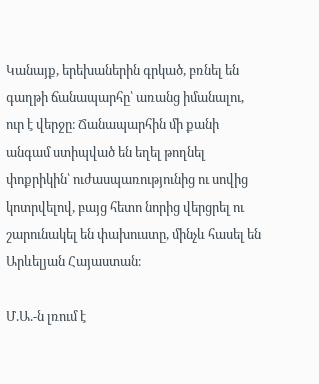Կանայք, երեխաներին գրկած, բռնել են գաղթի ճանապարհը՝ առանց իմանալու, ուր է վերջը։ Ճանապարհին մի քանի անգամ ստիպված են եղել թողնել փոքրիկին՝ ուժասպառությունից ու սովից կոտրվելով, բայց հետո նորից վերցրել ու շարունակել են փախուստը, մինչև հասել են Արևելյան Հայաստան։

Մ.Ա.-ն լռում է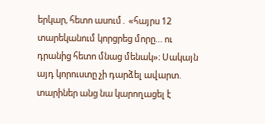երկար, հետո ասում․ «հայրս 12 տարեկանում կորցրեց մորը… ու դրանից հետո մնաց մենակ»։ Սակայն այդ կորուստը չի դարձել ավարտ. տարիներ անց նա կարողացել է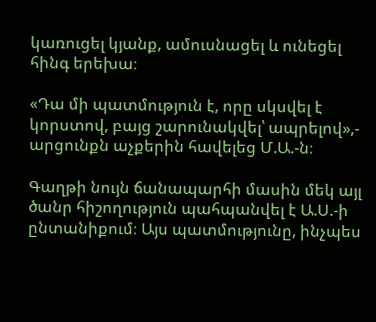կառուցել կյանք, ամուսնացել և ունեցել հինգ երեխա։

«Դա մի պատմություն է, որը սկսվել է կորստով, բայց շարունակվել՝ ապրելով»,- արցունքն աչքերին հավելեց Մ.Ա.-ն։

Գաղթի նույն ճանապարհի մասին մեկ այլ ծանր հիշողություն պահպանվել է Ա.Ս.-ի ընտանիքում։ Այս պատմությունը, ինչպես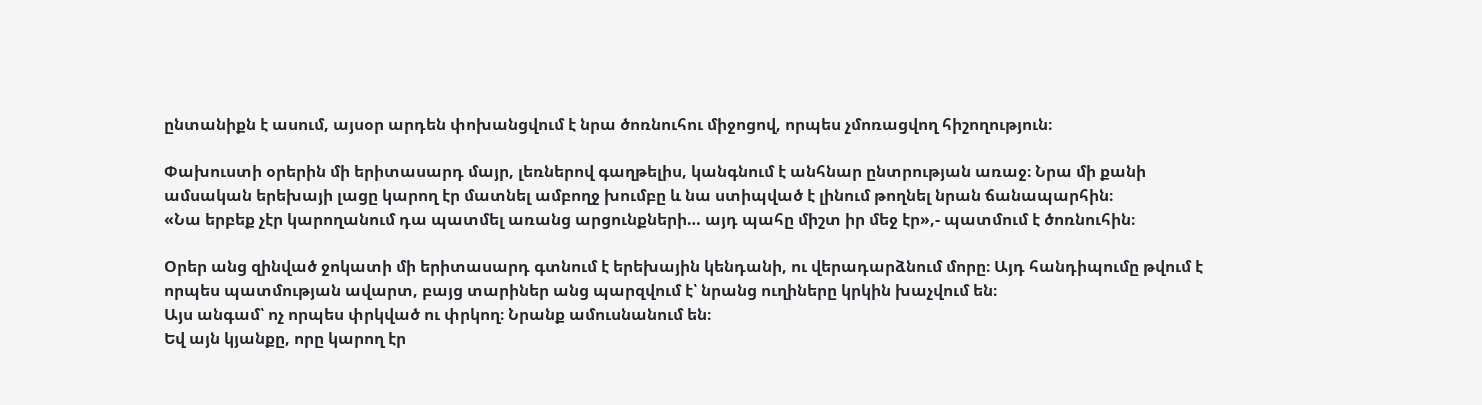ընտանիքն է ասում, այսօր արդեն փոխանցվում է նրա ծոռնուհու միջոցով, որպես չմոռացվող հիշողություն։

Փախուստի օրերին մի երիտասարդ մայր, լեռներով գաղթելիս, կանգնում է անհնար ընտրության առաջ։ Նրա մի քանի ամսական երեխայի լացը կարող էր մատնել ամբողջ խումբը և նա ստիպված է լինում թողնել նրան ճանապարհին։
«Նա երբեք չէր կարողանում դա պատմել առանց արցունքների… այդ պահը միշտ իր մեջ էր»,- պատմում է ծոռնուհին։

Օրեր անց զինված ջոկատի մի երիտասարդ գտնում է երեխային կենդանի, ու վերադարձնում մորը։ Այդ հանդիպումը թվում է որպես պատմության ավարտ, բայց տարիներ անց պարզվում է՝ նրանց ուղիները կրկին խաչվում են։
Այս անգամ՝ ոչ որպես փրկված ու փրկող։ Նրանք ամուսնանում են։
Եվ այն կյանքը, որը կարող էր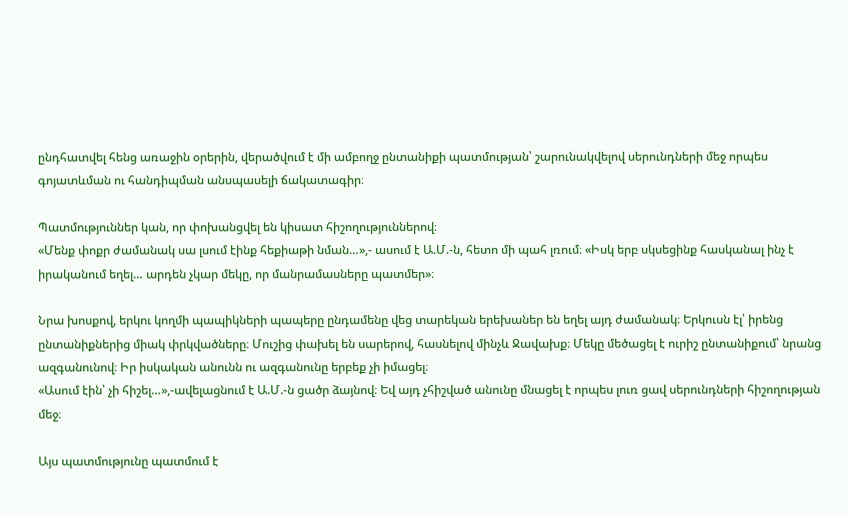ընդհատվել հենց առաջին օրերին, վերածվում է մի ամբողջ ընտանիքի պատմության՝ շարունակվելով սերունդների մեջ որպես գոյատևման ու հանդիպման անսպասելի ճակատագիր։

Պատմություններ կան, որ փոխանցվել են կիսատ հիշողություններով։
«Մենք փոքր ժամանակ սա լսում էինք հեքիաթի նման…»,- ասում է Ա.Մ.-ն, հետո մի պահ լռում։ «Իսկ երբ սկսեցինք հասկանալ ինչ է իրականում եղել… արդեն չկար մեկը, որ մանրամասները պատմեր»։

Նրա խոսքով, երկու կողմի պապիկների պապերը ընդամենը վեց տարեկան երեխաներ են եղել այդ ժամանակ։ Երկուսն էլ՝ իրենց ընտանիքներից միակ փրկվածները։ Մուշից փախել են սարերով, հասնելով մինչև Ջավախք։ Մեկը մեծացել է ուրիշ ընտանիքում՝ նրանց ազգանունով։ Իր իսկական անունն ու ազգանունը երբեք չի իմացել։
«Ասում էին՝ չի հիշել…»,-ավելացնում է Ա.Մ.-ն ցածր ձայնով։ Եվ այդ չհիշված անունը մնացել է որպես լուռ ցավ սերունդների հիշողության մեջ։

Այս պատմությունը պատմում է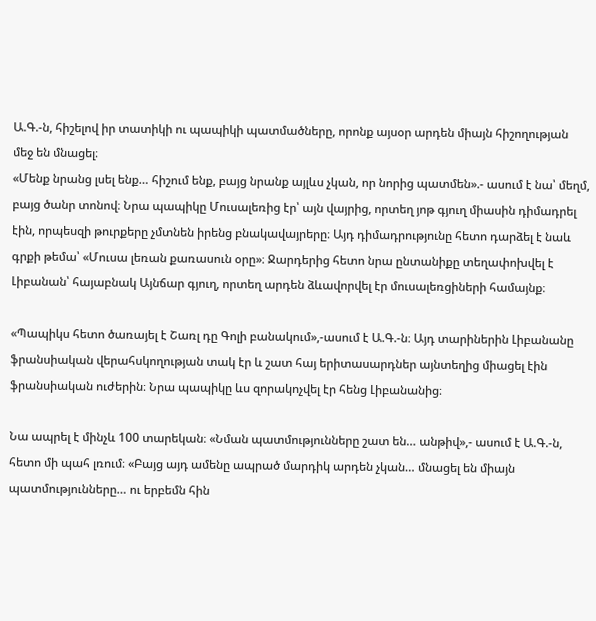Ա.Գ.-ն, հիշելով իր տատիկի ու պապիկի պատմածները, որոնք այսօր արդեն միայն հիշողության մեջ են մնացել։
«Մենք նրանց լսել ենք… հիշում ենք, բայց նրանք այլևս չկան, որ նորից պատմեն».- ասում է նա՝ մեղմ, բայց ծանր տոնով։ Նրա պապիկը Մուսալեռից էր՝ այն վայրից, որտեղ յոթ գյուղ միասին դիմադրել էին, որպեսզի թուրքերը չմտնեն իրենց բնակավայրերը։ Այդ դիմադրությունը հետո դարձել է նաև գրքի թեմա՝ «Մուսա լեռան քառասուն օրը»։ Ջարդերից հետո նրա ընտանիքը տեղափոխվել է Լիբանան՝ հայաբնակ Այնճար գյուղ, որտեղ արդեն ձևավորվել էր մուսալեռցիների համայնք։

«Պապիկս հետո ծառայել է Շառլ դը Գոլի բանակում»,-ասում է Ա.Գ.-ն։ Այդ տարիներին Լիբանանը ֆրանսիական վերահսկողության տակ էր և շատ հայ երիտասարդներ այնտեղից միացել էին ֆրանսիական ուժերին։ Նրա պապիկը ևս զորակոչվել էր հենց Լիբանանից։

Նա ապրել է մինչև 100 տարեկան։ «Նման պատմությունները շատ են… անթիվ»,- ասում է Ա.Գ.-ն, հետո մի պահ լռում։ «Բայց այդ ամենը ապրած մարդիկ արդեն չկան… մնացել են միայն պատմությունները… ու երբեմն հին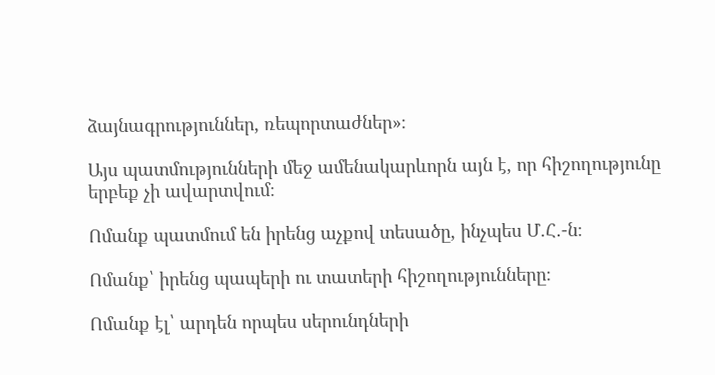ձայնագրություններ, ռեպորտաժներ»։

Այս պատմությունների մեջ ամենակարևորն այն է, որ հիշողությունը երբեք չի ավարտվում։

Ոմանք պատմում են իրենց աչքով տեսածը, ինչպես Մ.Հ․-ն։

Ոմանք՝ իրենց պապերի ու տատերի հիշողությունները։

Ոմանք էլ՝ արդեն որպես սերունդների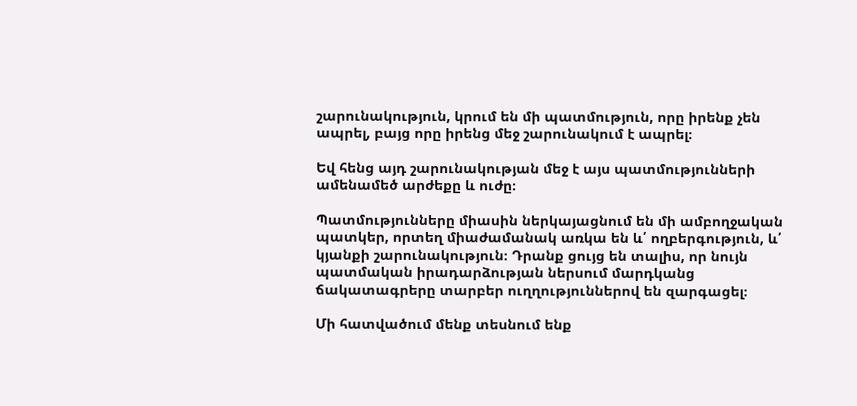շարունակություն, կրում են մի պատմություն, որը իրենք չեն ապրել, բայց որը իրենց մեջ շարունակում է ապրել։

Եվ հենց այդ շարունակության մեջ է այս պատմությունների ամենամեծ արժեքը և ուժը։

Պատմությունները միասին ներկայացնում են մի ամբողջական պատկեր, որտեղ միաժամանակ առկա են և՛ ողբերգություն, և՛ կյանքի շարունակություն։ Դրանք ցույց են տալիս, որ նույն պատմական իրադարձության ներսում մարդկանց ճակատագրերը տարբեր ուղղություններով են զարգացել։

Մի հատվածում մենք տեսնում ենք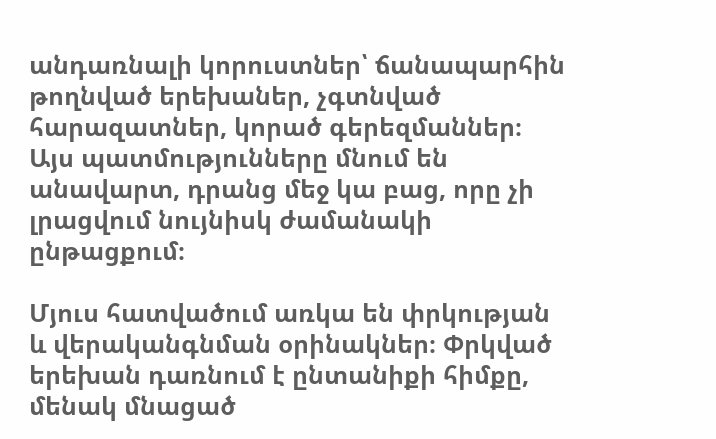անդառնալի կորուստներ՝ ճանապարհին թողնված երեխաներ, չգտնված հարազատներ, կորած գերեզմաններ։ Այս պատմությունները մնում են անավարտ, դրանց մեջ կա բաց, որը չի լրացվում նույնիսկ ժամանակի ընթացքում։

Մյուս հատվածում առկա են փրկության և վերականգնման օրինակներ։ Փրկված երեխան դառնում է ընտանիքի հիմքը, մենակ մնացած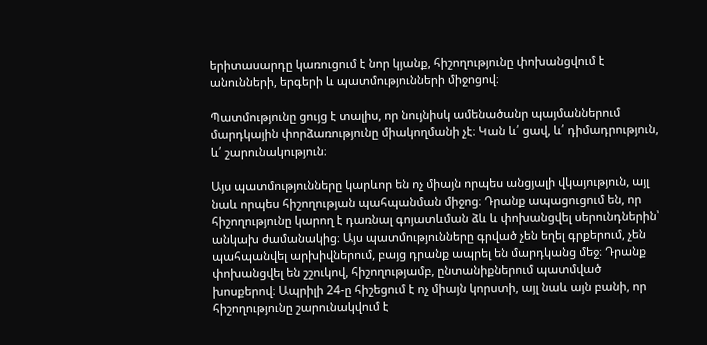երիտասարդը կառուցում է նոր կյանք, հիշողությունը փոխանցվում է անունների, երգերի և պատմությունների միջոցով։

Պատմությունը ցույց է տալիս, որ նույնիսկ ամենածանր պայմաններում մարդկային փորձառությունը միակողմանի չէ։ Կան և՛ ցավ, և՛ դիմադրություն, և՛ շարունակություն։

Այս պատմությունները կարևոր են ոչ միայն որպես անցյալի վկայություն, այլ նաև որպես հիշողության պահպանման միջոց։ Դրանք ապացուցում են, որ հիշողությունը կարող է դառնալ գոյատևման ձև և փոխանցվել սերունդներին՝ անկախ ժամանակից։ Այս պատմությունները գրված չեն եղել գրքերում, չեն պահպանվել արխիվներում, բայց դրանք ապրել են մարդկանց մեջ։ Դրանք փոխանցվել են շշուկով, հիշողությամբ, ընտանիքներում պատմված խոսքերով։ Ապրիլի 24-ը հիշեցում է ոչ միայն կորստի, այլ նաև այն բանի, որ հիշողությունը շարունակվում է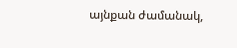այնքան ժամանակ,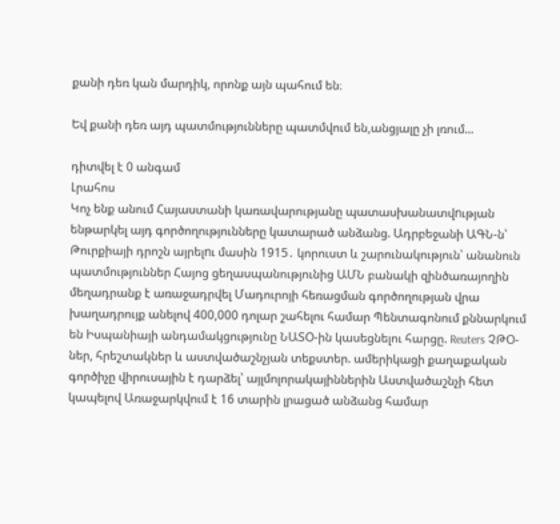քանի դեռ կան մարդիկ, որոնք այն պահում են։

Եվ քանի դեռ այդ պատմությունները պատմվում են,անցյալը չի լռում...

դիտվել է 0 անգամ
Լրահոս
Կոչ ենք անում Հայաստանի կառավարությանը պատասխանատվnւթյան ենթարկել այդ գործողությունները կատարած անձանց. Ադրբեջանի ԱԳՆ-ն՝ Թուրքիայի դրոշն այրելnւ մասին 1915․ կորուստ և շարունակություն՝ անանուն պատմություններ Հայոց ցեղասպանությունից ԱՄՆ բանակի զինծառայողին մեղադրանք է առաջադրվել Մադուրոյի հեռացման գործողության վրա խաղադրույք անելով 400,000 դոլար շահելու համար Պենտագոնում քննարկում են Իսպանիայի անդամակցությունը ՆԱՏՕ-ին կասեցնելու հարցը. Reuters ՉԹՕ-ներ, հրեշտակներ և աստվածաշնչյան տեքստեր. ամերիկացի քաղաքական գործիչը վիրուսային է դարձել՝ այլմոլորակայիններին Աստվածաշնչի հետ կապելով Առաջարկվում է 16 տարին լրացած անձանց համար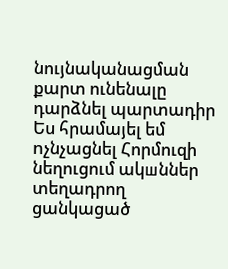նույնականացման քարտ ունենալը դարձնել պարտադիր Ես հրամայել եմ nչնչացնել Հորմուզի նեղուցում ակшններ տեղադրող ցանկացած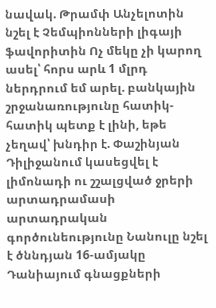նավակ. Թրամփ Անչելոտին նշել է Չեմպիոնների լիգայի ֆավորիտին Ոչ մեկը չի կարող ասել՝ հորս արև 1 մլրդ ներդրում եմ արել. բանկային շրջանառությունը հատիկ-հատիկ պետք է լինի, եթե չեղավ՝ խնդիր է. Փաշինյան Դիլիջանում կասեցվել է լիմոնադի ու շշալցված ջրերի արտադրամասի արտադրական գործունեությունը Նանուլը նշել է ծննդյան 16-ամյակը Դանիայում գնացքների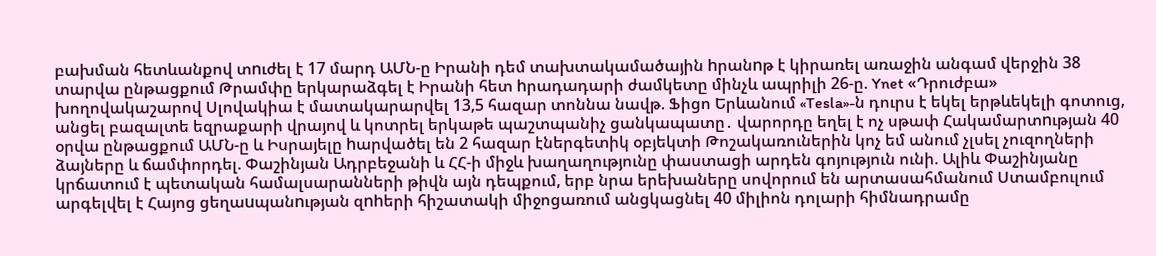բախման հետևանքով տnւժել է 17 մարդ ԱՄՆ-ը Իրանի դեմ տախտակամածային hրանnթ է կիրառել առաջին անգամ վերջին 38 տարվա ընթացքում Թրամփը երկարաձգել է Իրանի հետ hրադադարի ժամկետը մինչև ապրիլի 26-ը. Ynet «Դրուժբա» խողովակաշարով Սլովակիա է մատակարարվել 13,5 հազար տոննա նավթ. Ֆիցո Երևանում «Tesla»-ն դուրս է եկել երթևեկելի գոտուց, անցել բազալտե եզրաքարի վրայով և կոտրել երկաթե պաշտպանիչ ցանկապատը․ վարորդը եղել է ոչ սթափ Հակամարտnւթյան 40 օրվա ընթացքում ԱՄՆ-ը և Իսրայելը hարվածել են 2 հազար էներգետիկ օբյեկտի Թոշակառուներին կոչ եմ անում չլսել չուզողների ձայները և ճամփորդել. Փաշինյան Ադրբեջանի և ՀՀ-ի միջև խաղաղությունը փաստացի արդեն գոյություն ունի. Ալիև Փաշինյանը կրճատում է պետական համալսարանների թիվն այն դեպքում, երբ նրա երեխաները սովորում են արտասահմանում Ստամբուլում արգելվել է Հայոց ցեղաuպանnւթյան զnhերի հիշատակի միջոցառում անցկացնել 40 միլիոն դոլարի հիմնադրամը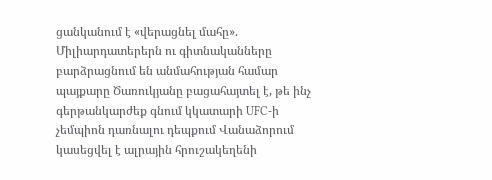ցանկանում է «վերացնել մահը». Միլիարդատերերն ու գիտնականները բարձրացնում են անմահության համար պայքարը Ծառուկյանը բացահայտել է, թե ինչ գերթանկարժեք գնում կկատարի UFC-ի չեմպիոն դառնալու դեպքում Վանաձորում կասեցվել է ալրային հրուշակեղենի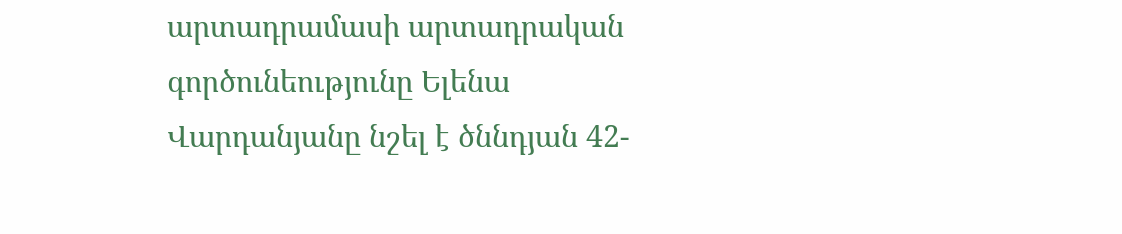արտադրամասի արտադրական գործունեությունը Ելենա Վարդանյանը նշել է ծննդյան 42-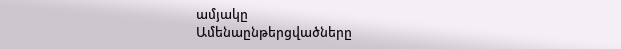ամյակը
Ամենաընթերցվածները